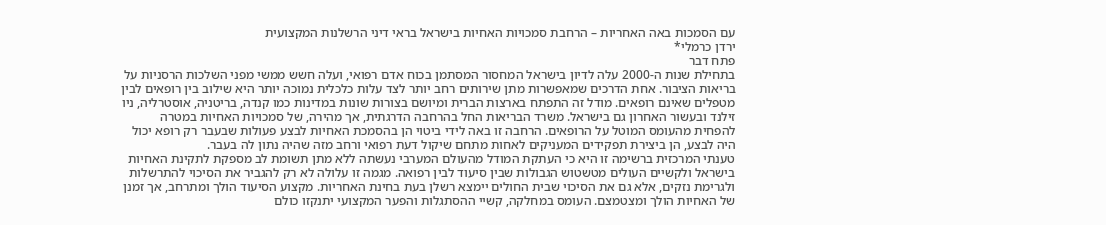עם הסמכות באה האחריות – הרחבת סמכויות האחיות בישראל בראי דיני הרשלנות המקצועית
ירדן כרמלי*
פתח דבר
בתחילת שנות ה-2000 עלה לדיון בישראל המחסור המסתמן בכוח אדם רפואי, ועלה חשש ממשי מפני השלכות הרסניות על בריאות הציבור. אחת הדרכים שמאפשרות מתן שירותים רחב יותר לצד עלות כלכלית נמוכה יותר היא שילוב בין רופאים לבין מטפלים שאינם רופאים. מודל זה התפתח בארצות הברית ומיושם בצורות שונות במדינות כמו קנדה, בריטניה, אוסטרליה, ניו זילנד ובעשור האחרון גם בישראל. משרד הבריאות החל בהרחבה הדרגתית, אך מהירה, של סמכויות האחיות במטרה להפחית מהעומס המוטל על הרופאים. הרחבה זו באה לידי ביטוי הן בהסמכת האחיות לבצע פעולות שבעבר רק רופא יכול היה לבצע, הן ביצירת תפקידים המעניקים לאחות מתחם שיקול דעת רפואי ורחב מזה שהיה נתון לה בעבר.
טענתי המרכזית ברשימה זו היא כי העתקת המודל מהעולם המערבי נעשתה ללא מתן תשומת לב מספקת לתקינת האחיות בישראל ולקשיים העולים מטשטוש הגבולות שבין סיעוד לבין רפואה. מגמה זו עלולה לא רק להגביר את הסיכוי להתרשלות ולגרימת נזקים, אלא גם את הסיכוי שבית החולים יימצא רשלן בעת בחינת האחריות. מקצוע הסיעוד הולך ומתרחב, אך זמנן של האחיות הולך ומצטמצם. העומס במחלקה, קשיי ההסתגלות והפער המקצועי יתנקזו כולם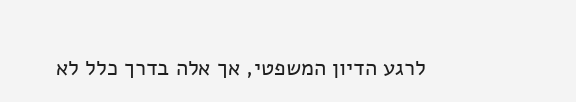לרגע הדיון המשפטי, אך אלה בדרך כלל לא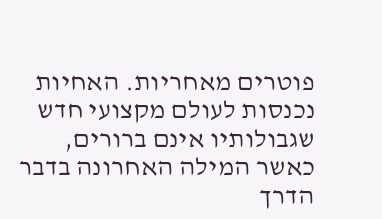פוטרים מאחריות. האחיות נכנסות לעולם מקצועי חדש שגבולותיו אינם ברורים, כאשר המילה האחרונה בדבר הדרך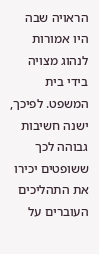הראויה שבה היו אמורות לנהוג מצויה בידי בית המשפט. לפיכך, ישנה חשיבות גבוהה לכך ששופטים יכירו את התהליכים העוברים על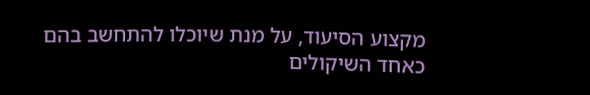מקצוע הסיעוד, על מנת שיוכלו להתחשב בהם כאחד השיקולים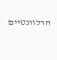הרלוונטיים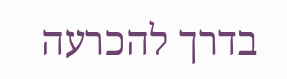בדרך להכרעה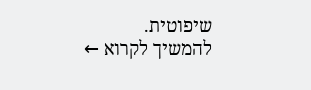שיפוטית.
להמשיך לקרוא ←